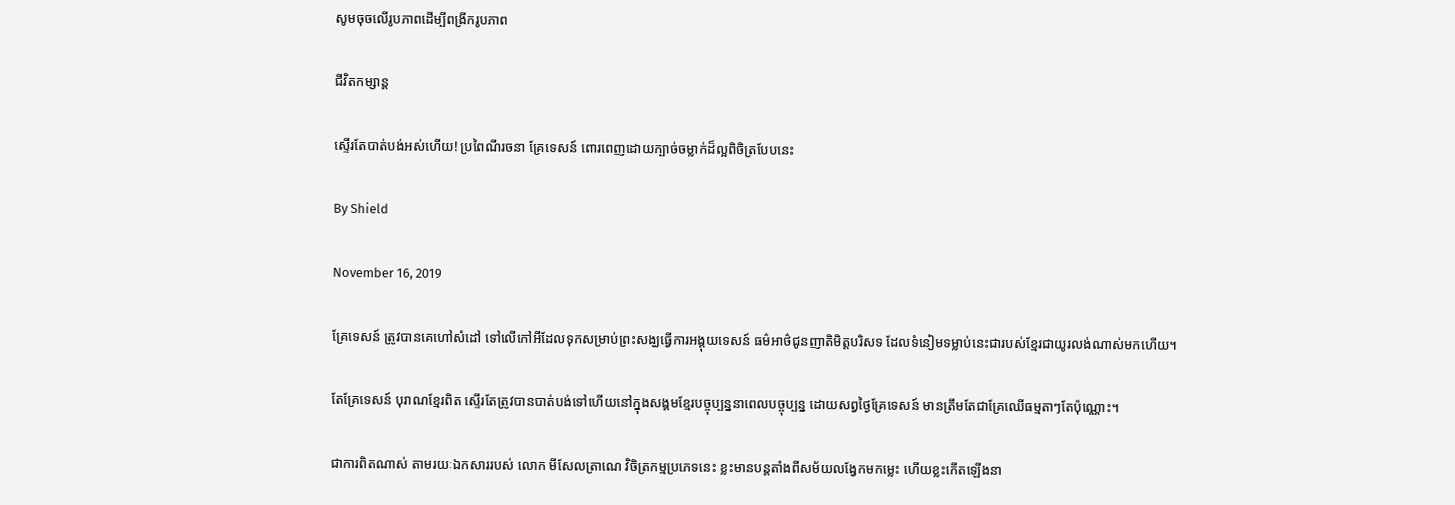សូមចុចលើរូបភាពដើម្បីពង្រីករូបភាព

ជីវិតកម្សាន្ត

ស្ទើរតែបាត់បង់អស់ហើយ! ប្រពៃណីរចនា គ្រែទេសន៍ ពោរពេញដោយក្បាច់ចម្លាក់ដ៏ល្អពិចិត្របែបនេះ

By Shield

November 16, 2019

គ្រែទេសន៍ ត្រូវបានគេហៅសំដៅ ទៅលើកៅអីដែលទុកសម្រាប់ព្រះសង្ឃធ្វើការអង្គុយទេសន៍ ធម៌អាថ៌ជូនញាតិមិត្តបរិសទ ដែលទំនៀមទម្លាប់នេះជារបស់ខ្មែរជាយូរលង់ណាស់មកហើយ។

តែគ្រែទេសន៍ បុរាណខ្មែរពិត ស្ទើរតែត្រូវបានបាត់បង់ទៅហើយនៅក្នុងសង្គមខ្មែរបច្ចុប្បន្ននាពេលបច្ចុប្បន្ន ដោយសព្វថ្ងៃគ្រែទេសន៍ មានត្រឹមតែជាគ្រែឈើធម្មតាៗតែប៉ុណ្ណោះ។

ជាការពិតណាស់ តាមរយៈឯកសាររបស់ លោក មីសែលត្រាណេ វិចិត្រកម្មប្រភេទនេះ ខ្លះមានបន្តតាំងពីសម័យលង្វែកមកម្លេះ ហើយខ្លះកើតឡើងនា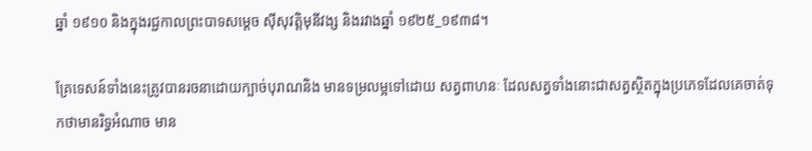ឆ្នាំ ១៩១០ និងក្នុងរជ្ជកាលព្រះបាទសម្តេច សុីសុវត្តិមុនីវង្ស និងរវាងឆ្នាំ ១៩២៥_១៩៣៨។

គ្រែទេសន៍ទាំងនេះត្រូវបានរចនាដោយក្បាច់បុរាណនិង មានទម្រលម្អទៅដោយ សត្វពាហនៈ ដែលសត្វទាំងនោះជាសត្វស្ថិតក្នុងប្រភេទដែលគេចាត់ទុកថាមានរិទ្ធអំណាច មាន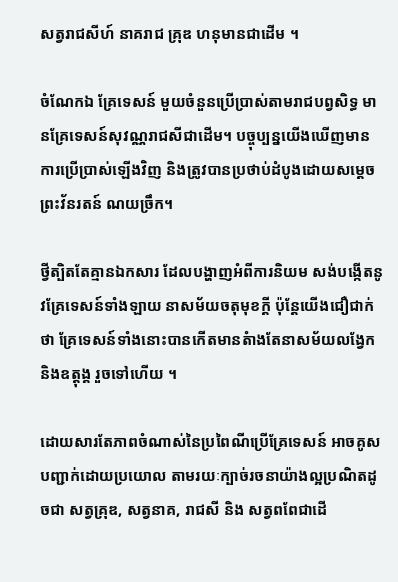សត្វរាជសីហ៍ នាគរាជ គ្រុឌ ហនុមានជាដើម ។

ចំណែកឯ គ្រែទេសន៍ មួយចំនួនប្រើប្រាស់តាមរាជបព្វសិទ្ធ មានគ្រែទេសន៍សុវណ្ណរាជសីជាដើម។ បច្ចុប្បន្នយើងឃើញមានការប្រើប្រាស់ឡើងវិញ និងត្រូវបានប្រថាប់ដំបូងដោយសម្តេច ព្រះវ័នរតន៍ ណយច្រឹក។

ថ្វីត្បិតតែគ្មានឯកសារ ដែលបង្ហាញអំពីការនិយម សង់បង្កើតនូវគ្រែទេសន៍ទាំងឡាយ នាសម័យចតុមុខក្ដី ប៉ុន្ដែយើងជឿជាក់ថា គ្រែទេសន៍ទាំងនោះបានកើតមានតំាងតែនាសម័យលង្វែក និងឧត្តុង្គ រួចទៅហើយ ។

ដោយសារតែភាពចំណាស់នៃប្រពៃណីប្រើគ្រែទេសន៍ អាចគូសបញ្ជាក់ដោយប្រយោល តាមរយៈក្បាច់រចនាយ៉ាងល្អប្រណិតដូចជា សត្វគ្រុឌ, សត្វនាគ, រាជសី និង សត្វពពែជាដើ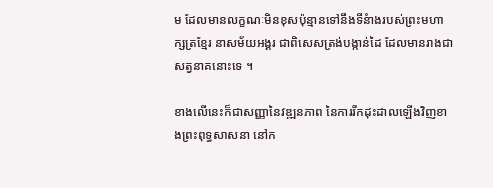ម ដែលមានលក្ខណៈមិនខុសប៉ុន្មានទៅនឹងទីនំាងរបស់ព្រះមហាក្សត្រខ្មែរ នាសម័យអង្គរ ជាពិសេសត្រង់បង្កាន់ដៃ ដែលមានរាងជាសត្វនាគនោះទេ ។

ខាងលើនេះក៏ជាសញ្ញានៃវឌ្ឍនភាព នៃការរីកដុះដាលឡើងវិញខាងព្រះពុទ្ធសាសនា នៅក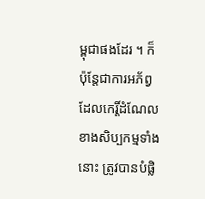ម្ពុជាផងដែរ ។ ក៏ប៉ុន្ដែជាការអភ័ព្វដែលកេរ្តិ៍ដំណែលខាងសិប្បកម្មទាំងនោះ ត្រូវបានបំផ្លិ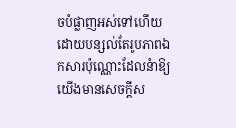ចបំផ្លាញអស់ទៅហើយ ដោយបន្សល់តែរូបភាពឯកសារប៉ុណ្ណោះដែលនំាឱ្យយើងមានសេចក្ដីស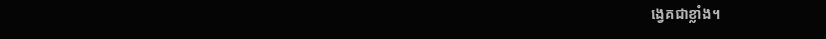ង្វេគជាខ្លាំង។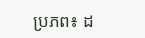ប្រភព៖ ដ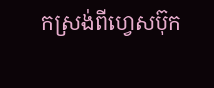កស្រង់ពីហ្វេសប៊ុក